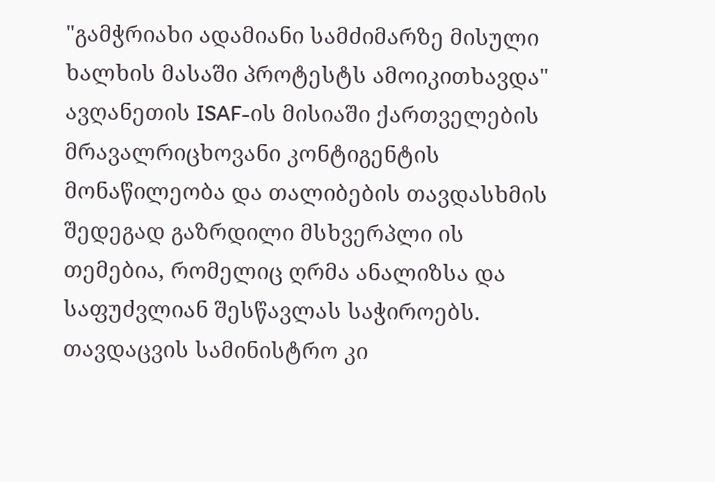"გამჭრიახი ადამიანი სამძიმარზე მისული ხალხის მასაში პროტესტს ამოიკითხავდა"
ავღანეთის ISAF-ის მისიაში ქართველების მრავალრიცხოვანი კონტიგენტის მონაწილეობა და თალიბების თავდასხმის შედეგად გაზრდილი მსხვერპლი ის თემებია, რომელიც ღრმა ანალიზსა და საფუძვლიან შესწავლას საჭიროებს. თავდაცვის სამინისტრო კი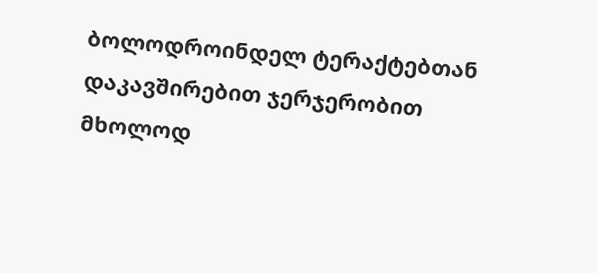ბოლოდროინდელ ტერაქტებთან დაკავშირებით ჯერჯერობით მხოლოდ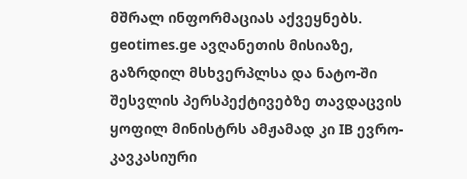მშრალ ინფორმაციას აქვეყნებს.
geotimes.ge ავღანეთის მისიაზე, გაზრდილ მსხვერპლსა და ნატო-ში შესვლის პერსპექტივებზე თავდაცვის ყოფილ მინისტრს ამჟამად კი IB ევრო-კავკასიური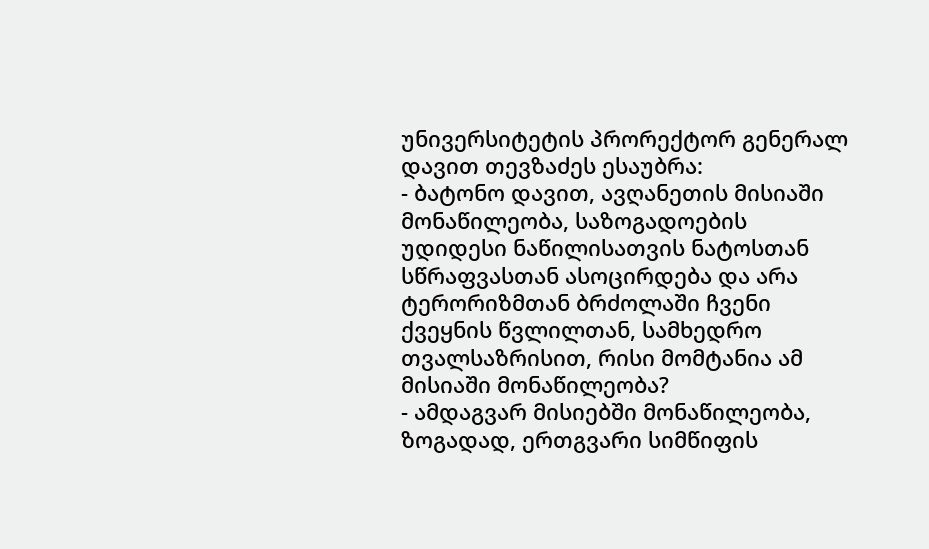უნივერსიტეტის პრორექტორ გენერალ დავით თევზაძეს ესაუბრა:
- ბატონო დავით, ავღანეთის მისიაში მონაწილეობა, საზოგადოების უდიდესი ნაწილისათვის ნატოსთან სწრაფვასთან ასოცირდება და არა ტერორიზმთან ბრძოლაში ჩვენი ქვეყნის წვლილთან, სამხედრო თვალსაზრისით, რისი მომტანია ამ მისიაში მონაწილეობა?
- ამდაგვარ მისიებში მონაწილეობა, ზოგადად, ერთგვარი სიმწიფის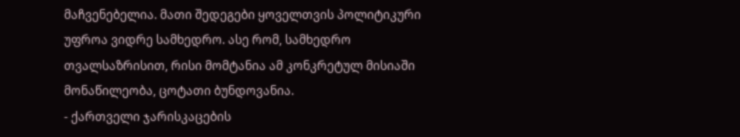მაჩვენებელია. მათი შედეგები ყოველთვის პოლიტიკური უფროა ვიდრე სამხედრო. ასე რომ, სამხედრო თვალსაზრისით, რისი მომტანია ამ კონკრეტულ მისიაში მონაწილეობა, ცოტათი ბუნდოვანია.
- ქართველი ჯარისკაცების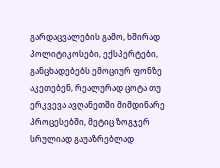გარდაცვალების გამო, ხშირად პოლიტიკოსები, ექსპერტები, განცხადებებს ემოციურ ფონზე აკეთებენ, რეალურად ცოტა თუ ერკვევა ავღანეთში მიმდინარე პროცესებში, მეტიც ზოგჯერ სრულიად გაუაზრებლად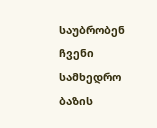საუბრობენ ჩვენი სამხედრო ბაზის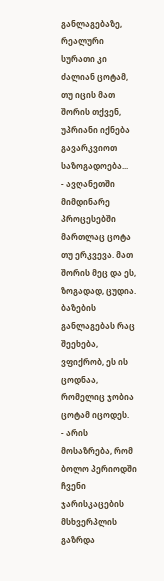განლაგებაზე, რეალური სურათი კი ძალიან ცოტამ, თუ იცის მათ შორის თქვენ, უპრიანი იქნება გავარკვიოთ საზოგადოება...
- ავღანეთში მიმდინარე პროცესებში მართლაც ცოტა თუ ერკვევა. მათ შორის მეც და ეს, ზოგადად, ცუდია. ბაზების განლაგებას რაც შეეხება, ვფიქრობ, ეს ის ცოდნაა, რომელიც ჯობია ცოტამ იცოდეს.
- არის მოსაზრება, რომ ბოლო პერიოდში ჩვენი ჯარისკაცების მსხვერპლის გაზრდა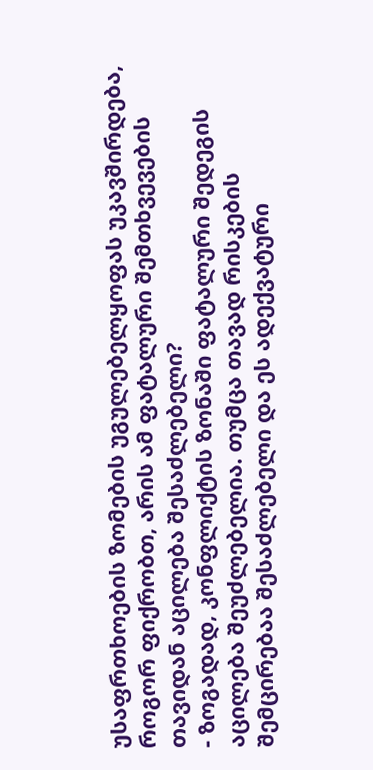უსაფრთხოების ზომების უგულებელყოფას უკავშირდება, როგორ ფიქრობთ, არის ამ ფატალური შემთხვევების თავიდან აცილება შესაძლებელი?
- ზოგადად, კონფლიქტის ზონაში ფატალური შედეგის აცილება შეუძლებელია. თუმცა თავად რისკების შემცირებაა შესაძლებელი და ეს ადექვატური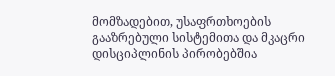მომზადებით, უსაფრთხოების გააზრებული სისტემითა და მკაცრი დისციპლინის პირობებშია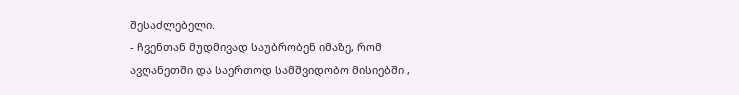შესაძლებელი.
- ჩვენთან მუდმივად საუბრობენ იმაზე, რომ ავღანეთში და საერთოდ სამშვიდობო მისიებში ,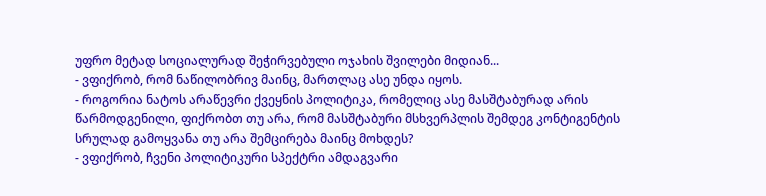უფრო მეტად სოციალურად შეჭირვებული ოჯახის შვილები მიდიან...
- ვფიქრობ, რომ ნაწილობრივ მაინც, მართლაც ასე უნდა იყოს.
- როგორია ნატოს არაწევრი ქვეყნის პოლიტიკა, რომელიც ასე მასშტაბურად არის წარმოდგენილი, ფიქრობთ თუ არა, რომ მასშტაბური მსხვერპლის შემდეგ კონტიგენტის სრულად გამოყვანა თუ არა შემცირება მაინც მოხდეს?
- ვფიქრობ, ჩვენი პოლიტიკური სპექტრი ამდაგვარი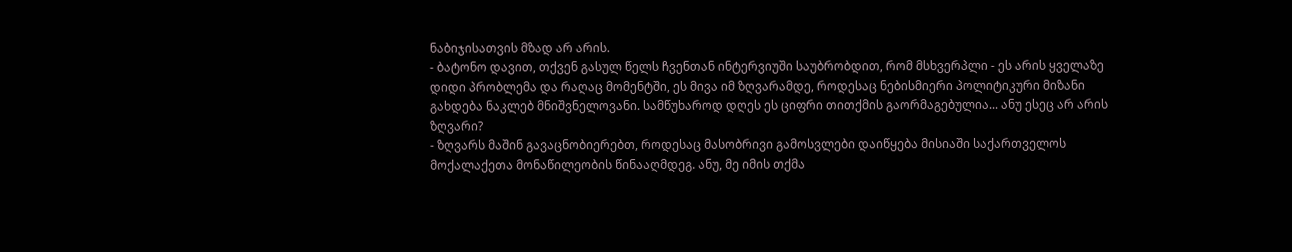ნაბიჯისათვის მზად არ არის.
- ბატონო დავით, თქვენ გასულ წელს ჩვენთან ინტერვიუში საუბრობდით, რომ მსხვერპლი - ეს არის ყველაზე დიდი პრობლემა და რაღაც მომენტში, ეს მივა იმ ზღვარამდე, როდესაც ნებისმიერი პოლიტიკური მიზანი გახდება ნაკლებ მნიშვნელოვანი. სამწუხაროდ დღეს ეს ციფრი თითქმის გაორმაგებულია... ანუ ესეც არ არის ზღვარი?
- ზღვარს მაშინ გავაცნობიერებთ, როდესაც მასობრივი გამოსვლები დაიწყება მისიაში საქართველოს მოქალაქეთა მონაწილეობის წინააღმდეგ. ანუ, მე იმის თქმა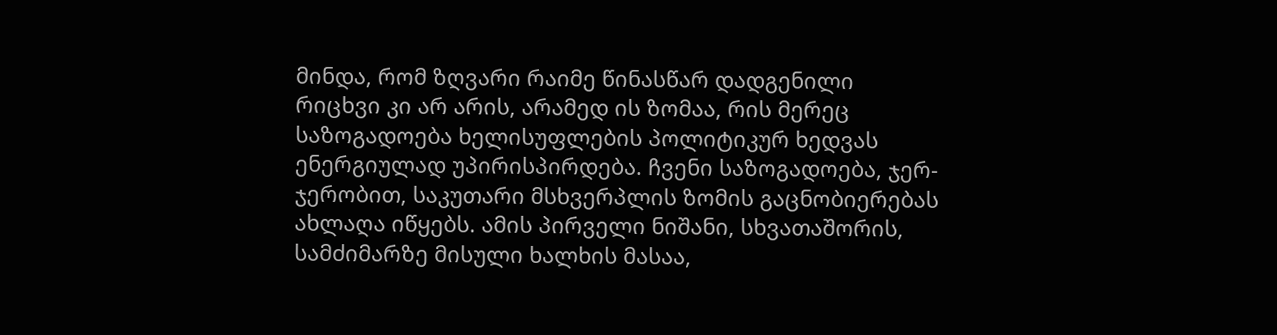მინდა, რომ ზღვარი რაიმე წინასწარ დადგენილი რიცხვი კი არ არის, არამედ ის ზომაა, რის მერეც საზოგადოება ხელისუფლების პოლიტიკურ ხედვას ენერგიულად უპირისპირდება. ჩვენი საზოგადოება, ჯერ-ჯერობით, საკუთარი მსხვერპლის ზომის გაცნობიერებას ახლაღა იწყებს. ამის პირველი ნიშანი, სხვათაშორის, სამძიმარზე მისული ხალხის მასაა,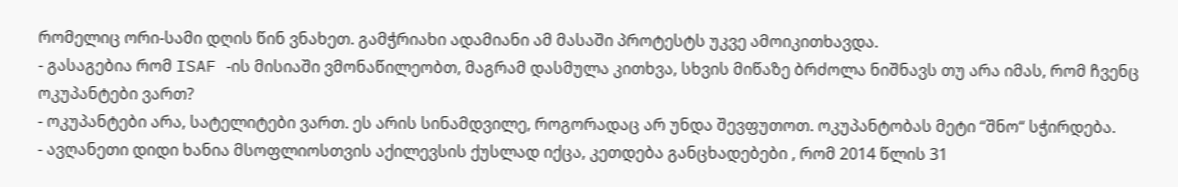რომელიც ორი-სამი დღის წინ ვნახეთ. გამჭრიახი ადამიანი ამ მასაში პროტესტს უკვე ამოიკითხავდა.
- გასაგებია რომ ISAF -ის მისიაში ვმონაწილეობთ, მაგრამ დასმულა კითხვა, სხვის მიწაზე ბრძოლა ნიშნავს თუ არა იმას, რომ ჩვენც ოკუპანტები ვართ?
- ოკუპანტები არა, სატელიტები ვართ. ეს არის სინამდვილე, როგორადაც არ უნდა შევფუთოთ. ოკუპანტობას მეტი “შნო“ სჭირდება.
- ავღანეთი დიდი ხანია მსოფლიოსთვის აქილევსის ქუსლად იქცა, კეთდება განცხადებები , რომ 2014 წლის 31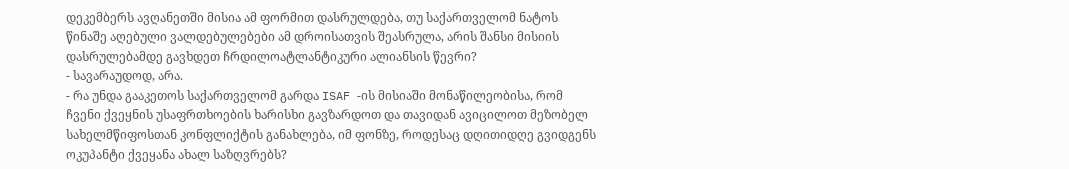დეკემბერს ავღანეთში მისია ამ ფორმით დასრულდება, თუ საქართველომ ნატოს წინაშე აღებული ვალდებულებები ამ დროისათვის შეასრულა, არის შანსი მისიის დასრულებამდე გავხდეთ ჩრდილოატლანტიკური ალიანსის წევრი?
- სავარაუდოდ, არა.
- რა უნდა გააკეთოს საქართველომ გარდა ISAF -ის მისიაში მონაწილეობისა, რომ ჩვენი ქვეყნის უსაფრთხოების ხარისხი გავზარდოთ და თავიდან ავიცილოთ მეზობელ სახელმწიფოსთან კონფლიქტის განახლება, იმ ფონზე, როდესაც დღითიდღე გვიდგენს ოკუპანტი ქვეყანა ახალ საზღვრებს?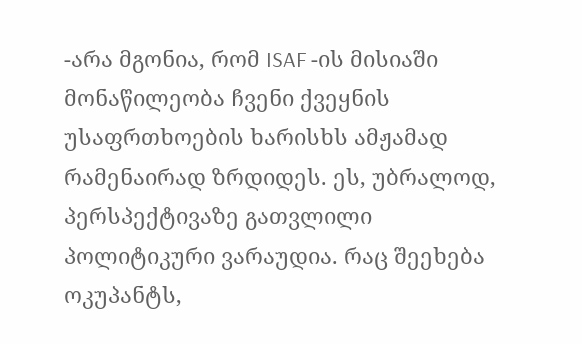-არა მგონია, რომ ISAF -ის მისიაში მონაწილეობა ჩვენი ქვეყნის უსაფრთხოების ხარისხს ამჟამად რამენაირად ზრდიდეს. ეს, უბრალოდ, პერსპექტივაზე გათვლილი პოლიტიკური ვარაუდია. რაც შეეხება ოკუპანტს,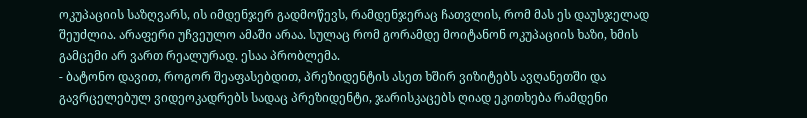ოკუპაციის საზღვარს, ის იმდენჯერ გადმოწევს, რამდენჯერაც ჩათვლის, რომ მას ეს დაუსჯელად შეუძლია. არაფერი უჩვეულო ამაში არაა. სულაც რომ გორამდე მოიტანონ ოკუპაციის ხაზი, ხმის გამცემი არ ვართ რეალურად. ესაა პრობლემა.
- ბატონო დავით, როგორ შეაფასებდით, პრეზიდენტის ასეთ ხშირ ვიზიტებს ავღანეთში და გავრცელებულ ვიდეოკადრებს სადაც პრეზიდენტი, ჯარისკაცებს ღიად ეკითხება რამდენი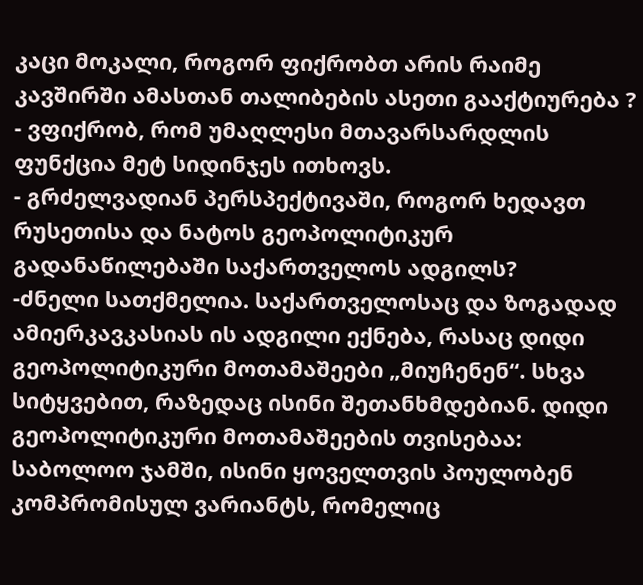კაცი მოკალი, როგორ ფიქრობთ არის რაიმე კავშირში ამასთან თალიბების ასეთი გააქტიურება ?
- ვფიქრობ, რომ უმაღლესი მთავარსარდლის ფუნქცია მეტ სიდინჯეს ითხოვს.
- გრძელვადიან პერსპექტივაში, როგორ ხედავთ რუსეთისა და ნატოს გეოპოლიტიკურ გადანაწილებაში საქართველოს ადგილს?
-ძნელი სათქმელია. საქართველოსაც და ზოგადად ამიერკავკასიას ის ადგილი ექნება, რასაც დიდი გეოპოლიტიკური მოთამაშეები „მიუჩენენ“. სხვა სიტყვებით, რაზედაც ისინი შეთანხმდებიან. დიდი გეოპოლიტიკური მოთამაშეების თვისებაა: საბოლოო ჯამში, ისინი ყოველთვის პოულობენ კომპრომისულ ვარიანტს, რომელიც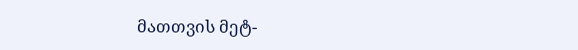მათთვის მეტ-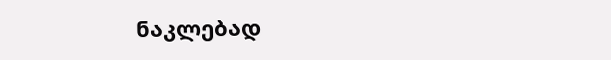ნაკლებად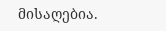მისაღებია.